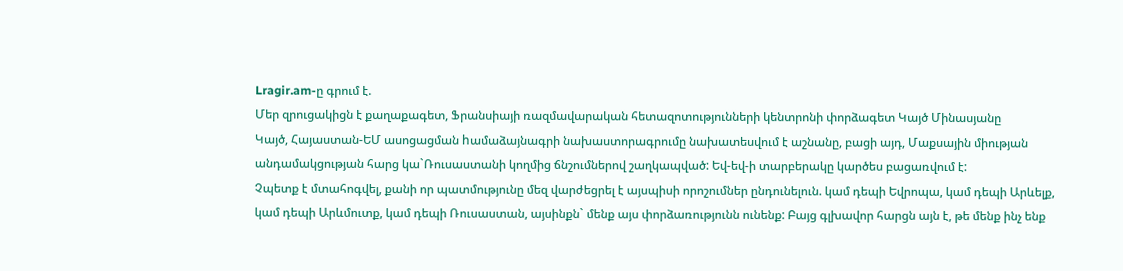Lragir.am-ը գրում է.
Մեր զրուցակիցն է քաղաքագետ, Ֆրանսիայի ռազմավարական հետազոտությունների կենտրոնի փորձագետ Կայծ Մինասյանը
Կայծ, Հայաստան-ԵՄ ասոցացման hամաձայնագրի նախաստորագրումը նախատեսվում է աշնանը, բացի այդ, Մաքսային միության անդամակցության հարց կա`Ռուսաստանի կողմից ճնշումներով շաղկապված: Եվ-եվ-ի տարբերակը կարծես բացառվում է:
Չպետք է մտահոգվել, քանի որ պատմությունը մեզ վարժեցրել է այսպիսի որոշումներ ընդունելուն. կամ դեպի Եվրոպա, կամ դեպի Արևելք, կամ դեպի Արևմուտք, կամ դեպի Ռուսաստան, այսինքն` մենք այս փորձառությունն ունենք: Բայց գլխավոր հարցն այն է, թե մենք ինչ ենք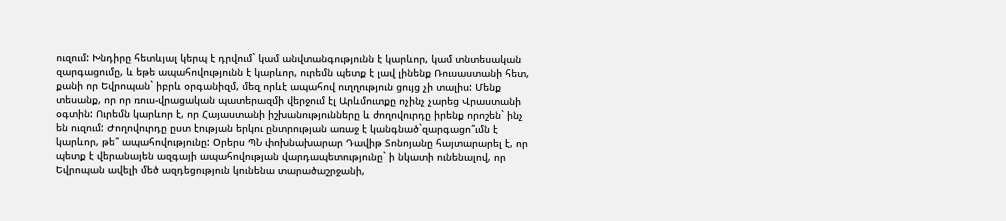ուզում: Խնդիրը հետևյալ կերպ է դրվում` կամ անվտանգությունն է կարևոր, կամ տնտեսական զարգացումը, և եթե ապահովությունն է կարևոր, ուրեմն պետք է լավ լինենք Ռուսաստանի հետ, քանի որ Եվրոպան` իբրև օրգանիզմ, մեզ որևէ ապահով ուղղություն ցույց չի տալիս: Մենք տեսանք, որ որ ռուս-վրացական պատերազմի վերջում էլ Արևմուտքը ոչինչ չարեց Վրաստանի օգտին: Ուրեմն կարևոր է, որ Հայաստանի իշխանությունները և ժողովուրդը իրենք որոշեն` ինչ են ուզում: Ժողովուրդը ըստ էության երկու ընտրության առաջ է կանգնած`զարգացո՞ւմն է կարևոր, թե՞ ապահովությունը: Օրերս ՊՆ փոխնախարար Դավիթ Տոնոյանը հայտարարել է, որ պետք է վերանայեն ազգայի ապահովության վարդապետությունը` ի նկատի ունենալով, որ Եվրոպան ավելի մեծ ազդեցություն կունենա տարածաշրջանի,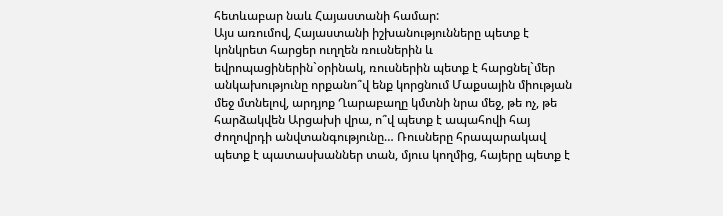հետևաբար նաև Հայաստանի համար:
Այս առումով, Հայաստանի իշխանությունները պետք է կոնկրետ հարցեր ուղղեն ռուսներին և եվրոպացիներին`օրինակ, ռուսներին պետք է հարցնել`մեր անկախությունը որքանո՞վ ենք կորցնում Մաքսային միության մեջ մտնելով, արդյոք Ղարաբաղը կմտնի նրա մեջ, թե ոչ, թե հարձակվեն Արցախի վրա, ո՞վ պետք է ապահովի հայ ժողովրդի անվտանգությունը… Ռուսները հրապարակավ պետք է պատասխաններ տան, մյուս կողմից, հայերը պետք է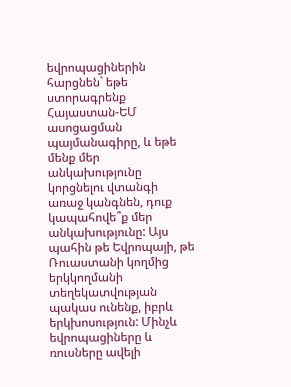եվրոպացիներին հարցնեն` եթե ստորագրենք Հայաստան-ԵՄ ասոցացման պայմանագիրը, և եթե մենք մեր անկախությունը կորցնելու վտանգի առաջ կանգնեն, դուք կապահովե՞ք մեր անկախությունը: Այս պահին թե Եվրոպայի, թե Ռուաստանի կողմից երկկողմանի տեղեկատվության պակաս ունենք, իբրև երկխոսություն: Մինչև եվրոպացիները և ռուսները ավելի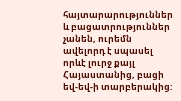հայտարարություններ և բացատրություններ չանեն, ուրեմն ավելորդ է սպասել որևէ լուրջ քայլ Հայաստանից, բացի եվ-եվ-ի տարբերակից: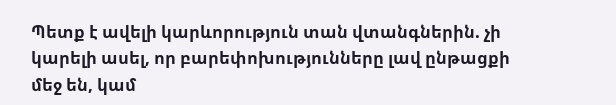Պետք է ավելի կարևորություն տան վտանգներին. չի կարելի ասել, որ բարեփոխությունները լավ ընթացքի մեջ են, կամ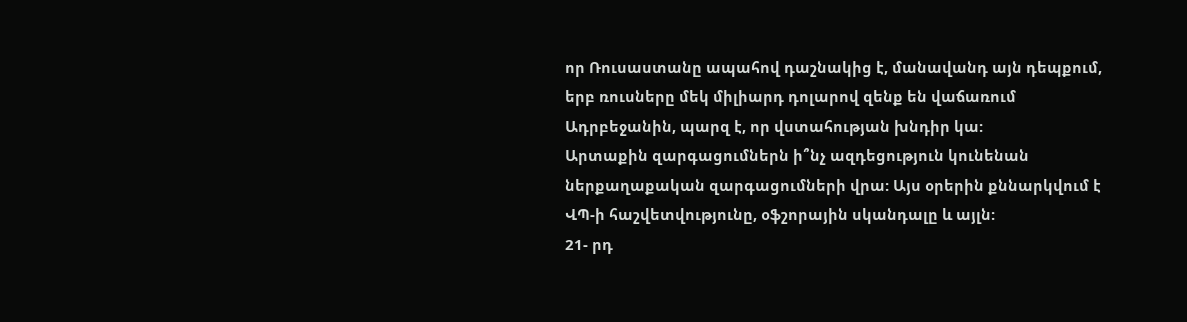որ Ռուսաստանը ապահով դաշնակից է, մանավանդ այն դեպքում, երբ ռուսները մեկ միլիարդ դոլարով զենք են վաճառում Ադրբեջանին, պարզ է, որ վստահության խնդիր կա:
Արտաքին զարգացումներն ի՞նչ ազդեցություն կունենան ներքաղաքական զարգացումների վրա: Այս օրերին քննարկվում է ՎՊ-ի հաշվետվությունը, օֆշորային սկանդալը և այլն:
21- րդ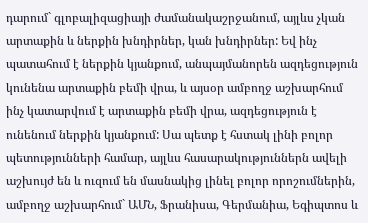դարում` գլոբալիզացիայի ժամանակաշրջանում, այլևս չկան արտաքին և ներքին խնդիրներ, կան խնդիրներ: Եվ ինչ պատահում է ներքին կյանքում, անպայմանորեն ազդեցություն կունենա արտաքին բեմի վրա, և այսօր ամբողջ աշխարհում ինչ կատարվում է արտաքին բեմի վրա, ազդեցություն է ունենում ներքին կյանքում: Սա պետք է հստակ լինի բոլոր պետությունների համար, այլևս հասարակություններն ավելի աշխույժ են և ուզում են մասնակից լինել բոլոր որոշումներին, ամբողջ աշխարհում` ԱՄՆ, Ֆրանիսա, Գերմանիա, Եգիպտոս և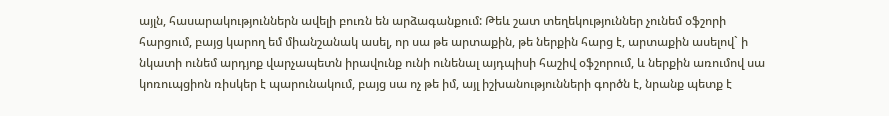այլն, հասարակություններն ավելի բուռն են արձագանքում: Թեև շատ տեղեկություններ չունեմ օֆշորի հարցում, բայց կարող եմ միանշանակ ասել, որ սա թե արտաքին, թե ներքին հարց է, արտաքին ասելով` ի նկատի ունեմ արդյոք վարչապետն իրավունք ունի ունենալ այդպիսի հաշիվ օֆշորում, և ներքին առումով սա կոռուպցիոն ռիսկեր է պարունակում, բայց սա ոչ թե իմ, այլ իշխանությունների գործն է, նրանք պետք է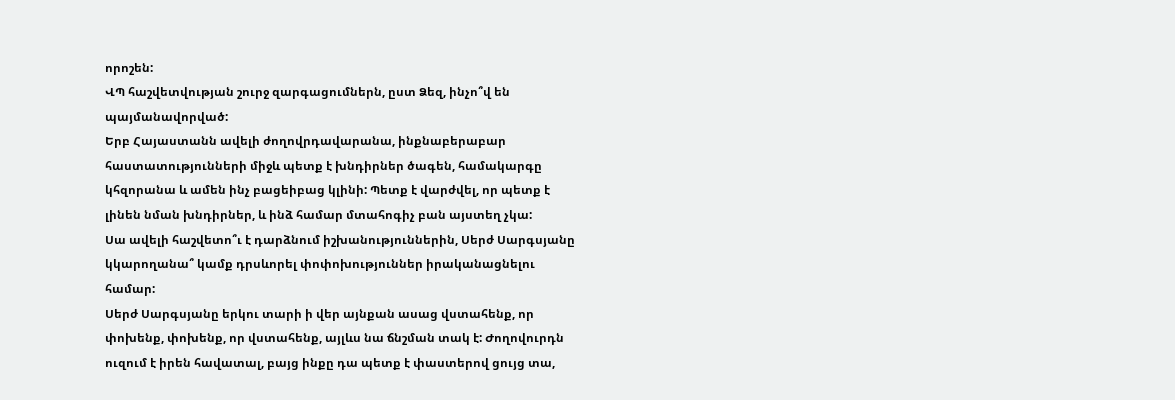որոշեն:
ՎՊ հաշվետվության շուրջ զարգացումներն, ըստ Ձեզ, ինչո՞վ են պայմանավորված:
Երբ Հայաստանն ավելի ժողովրդավարանա, ինքնաբերաբար հաստատությունների միջև պետք է խնդիրներ ծագեն, համակարգը կհզորանա և ամեն ինչ բացեիբաց կլինի: Պետք է վարժվել, որ պետք է լինեն նման խնդիրներ, և ինձ համար մտահոգիչ բան այստեղ չկա:
Սա ավելի հաշվետո՞ւ է դարձնում իշխանություններին, Սերժ Սարգսյանը կկարողանա՞ կամք դրսևորել փոփոխություններ իրականացնելու համար:
Սերժ Սարգսյանը երկու տարի ի վեր այնքան ասաց վստահենք, որ փոխենք, փոխենք, որ վստահենք, այլևս նա ճնշման տակ է: Ժողովուրդն ուզում է իրեն հավատալ, բայց ինքը դա պետք է փաստերով ցույց տա,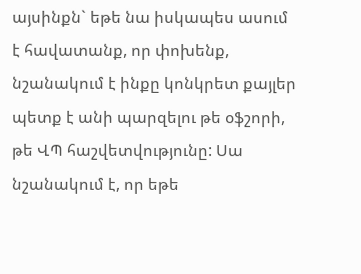այսինքն` եթե նա իսկապես ասում է հավատանք, որ փոխենք, նշանակում է ինքը կոնկրետ քայլեր պետք է անի պարզելու թե օֆշորի, թե ՎՊ հաշվետվությունը: Սա նշանակում է, որ եթե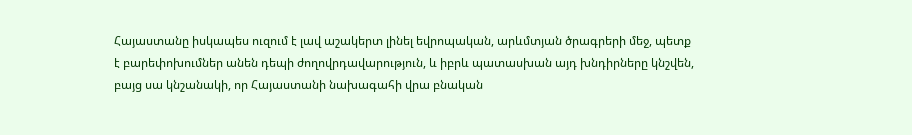Հայաստանը իսկապես ուզում է լավ աշակերտ լինել եվրոպական, արևմտյան ծրագրերի մեջ, պետք է բարեփոխումներ անեն դեպի ժողովրդավարություն, և իբրև պատասխան այդ խնդիրները կնշվեն, բայց սա կնշանակի, որ Հայաստանի նախագահի վրա բնական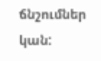ճնշումներ կան: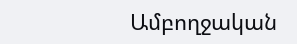Ամբողջական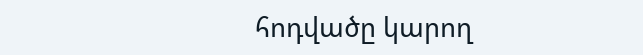հոդվածը կարող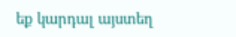եք կարդալ այստեղ